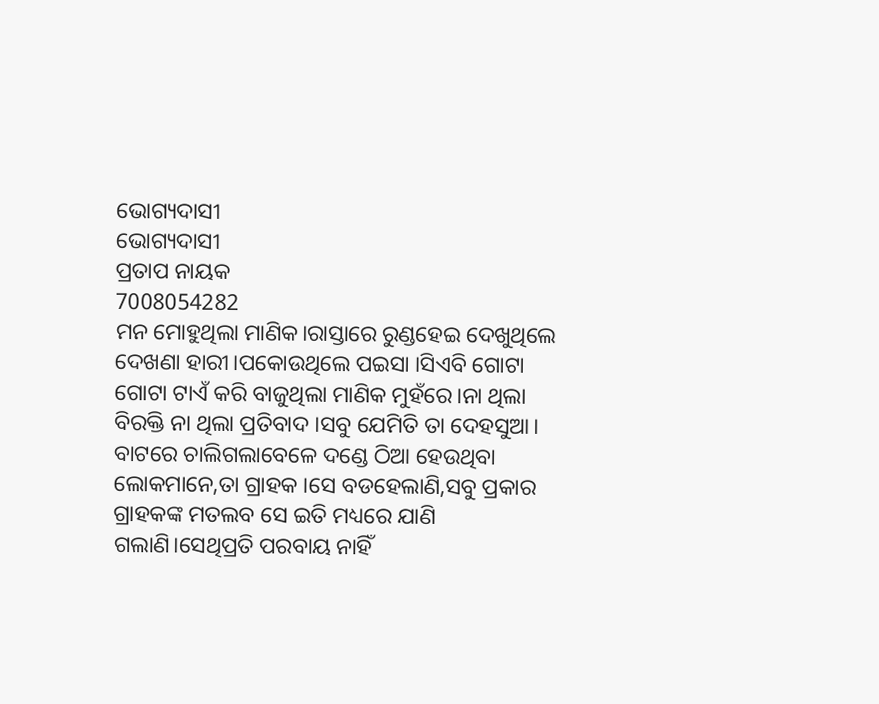ଭୋଗ୍ୟଦାସୀ
ଭୋଗ୍ୟଦାସୀ
ପ୍ରତାପ ନାୟକ
7008054282
ମନ ମୋହୁଥିଲା ମାଣିକ।ରାସ୍ତାରେ ରୁଣ୍ଡହେଇ ଦେଖୁଥିଲେ ଦେଖଣା ହାରୀ।ପକୋଉଥିଲେ ପଇସା ।ସିଏବି ଗୋଟା ଗୋଟା ଟାଏଁ କରି ବାଜୁଥିଲା ମାଣିକ ମୁହଁରେ।ନା ଥିଲା ବିରକ୍ତି ନା ଥିଲା ପ୍ରତିବାଦ ।ସବୁ ଯେମିତି ତା ଦେହସୁଆ। ବାଟରେ ଚାଲିଗଲାବେଳେ ଦଣ୍ଡେ ଠିଆ ହେଉଥିବା ଲୋକମାନେ,ତା ଗ୍ରାହକ ।ସେ ବଡହେଲାଣି,ସବୁ ପ୍ରକାର ଗ୍ରାହକଙ୍କ ମତଲବ ସେ ଇତି ମଧ୍ୟରେ ଯାଣି ଗଲାଣି।ସେଥିପ୍ରତି ପରବାୟ ନାହିଁ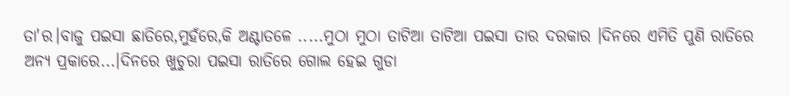ତା'ର।ବାଜୁ ପଇସା ଛାତିରେ,ମୁହଁରେ,କି ଅଣ୍ଟାତଳେ .....ମୁଠା ମୁଠା ତାଟିଆ ତାଟିଆ ପଇସା ତାର ଦରକାର ।ଦିନରେ ଏମିତି ପୁଣି ରାତିରେ ଅନ୍ୟ ପ୍ରକାରେ...।ଦିନରେ ଖୁଚୁରା ପଇସା ରାତିରେ ଗୋଲ ହେଇ ଗୁଡା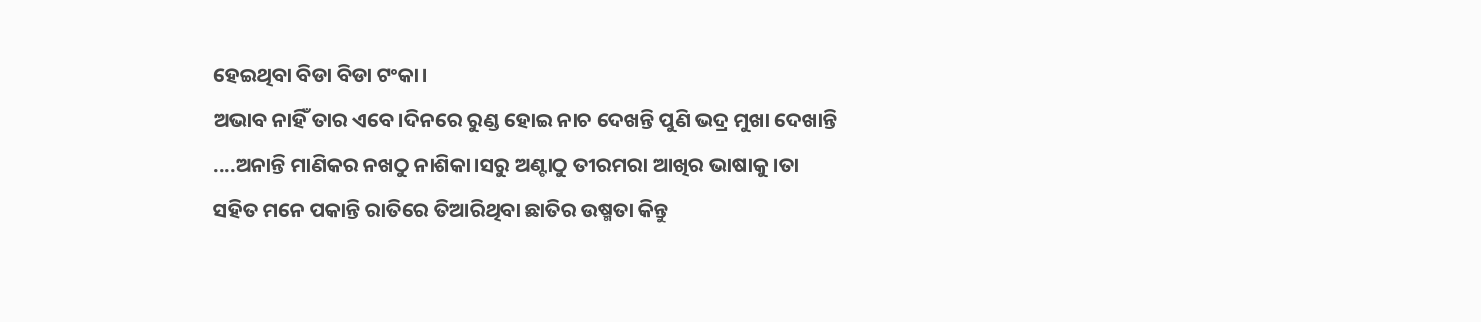ହେଇଥିବା ବିଡା ବିଡା ଟଂକା।
ଅଭାବ ନାହିଁ ତାର ଏବେ।ଦିନରେ ରୁଣ୍ଡ ହୋଇ ନାଚ ଦେଖନ୍ତି ପୁଣି ଭଦ୍ର ମୁଖା ଦେଖାନ୍ତି ....ଅନାନ୍ତି ମାଣିକର ନଖଠୁ ନାଶିକା।ସରୁ ଅଣ୍ଟାଠୁ ତୀରମରା ଆଖିର ଭାଷାକୁ ।ତା ସହିତ ମନେ ପକାନ୍ତି ରାତିରେ ତିଆରିଥିବା ଛାତିର ଉଷ୍ମତା କିନ୍ତୁ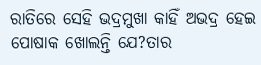ରାତିରେ ସେହି ଭଦ୍ରମୁଖା କାହିଁ ଅଭଦ୍ର ହେଇ ପୋଷାକ ଖୋଲନ୍ତି ଯେ?ତାର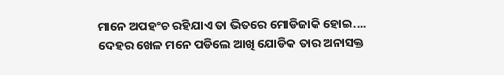ମାନେ ଅପହଂଚ ରହିଯାଏ ତା ଭିତରେ ମୋଡିଜାକି ହୋଇ....
ଦେହର ଖେଳ ମନେ ପଡିଲେ ଆଖି ଯୋଡିକ ତାର ଅନାସକ୍ତ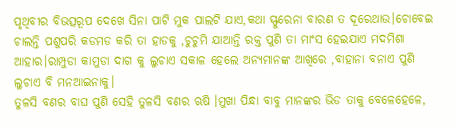ପୃଥିବୀର ବିଭତ୍ସରୂପ ଦେଖେ ସିନା ପାଟି ମୁକ ପାଲଟି ଯାଏ,କଥା ସ୍ଫୁରେନା ବାରଣ ତ ଦୂରେଥାଉ।ଚୋବେଇ ଚାଲନ୍ତି ପଶୁପରି କଡମଡ କରି ତା ହାଡକୁ ,ଚୁଚୁମି ଯାଆନ୍ତି ରକ୍ତ ପୁଣି ତା ମାଂସ ହେଇଯାଏ ମଦମିଶା ଆହାର।ରାମ୍ପୁଡା କାମୁଡା ଦାଗ କୁ ଲୁଚାଏ ସକାଳ ହେଲେ ଅନ୍ୟମାନଙ୍କ ଆଖିରେ ,ବାହାନା ବନାଏ ପୁଣି ଲୁଚାଏ ବି ମନଆଇନାକୁ।
ତୁଳସି ବଣର ବାଘ ପୁଣି ସେହି ତୁଳସି ବଣର ଋଷି ।ମୁଖା ପିନ୍ଧା ବାବୁ ମାନଙ୍କର ଭିଡ ତାକୁ ବେଳେହେଳେ,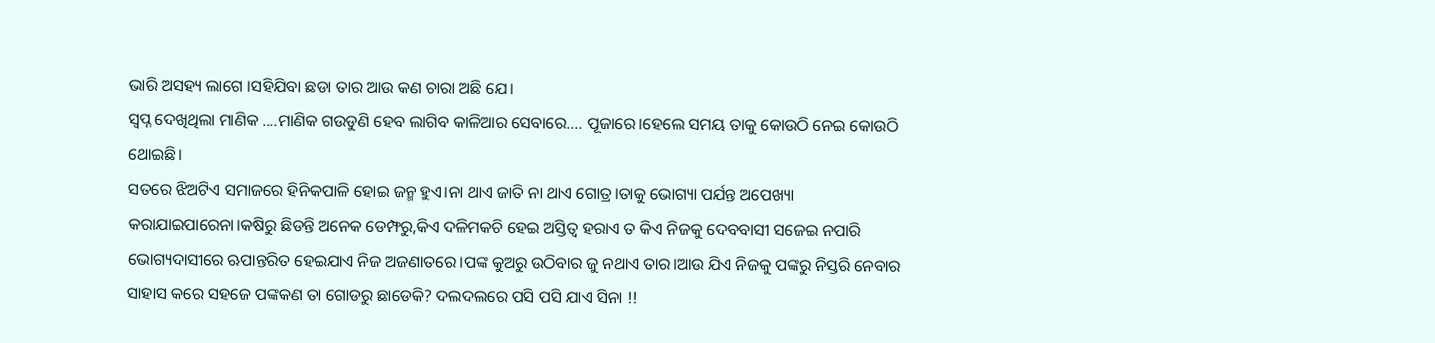ଭାରି ଅସହ୍ୟ ଲାଗେ ।ସହିଯିବା ଛଡା ତାର ଆଉ କଣ ଚାରା ଅଛି ଯେ।
ସ୍ୱପ୍ନ ଦେଖିଥିଲା ମାଣିକ ....ମାଣିକ ଗଉଡୁଣି ହେବ ଲାଗିବ କାଳିଆର ସେବାରେ.... ପୂଜାରେ।ହେଲେ ସମୟ ତାକୁ କୋଉଠି ନେଇ କୋଉଠି ଥୋଇଛି।
ସତରେ ଝିଅଟିଏ ସମାଜରେ ହିନିକପାଳି ହୋଇ ଜନ୍ମ ହୁଏ।ନା ଥାଏ ଜାତି ନା ଥାଏ ଗୋତ୍ର।ତାକୁ ଭୋଗ୍ୟା ପର୍ଯନ୍ତ ଅପେଖ୍ୟା କରାଯାଇପାରେନା।କଷିରୁ ଛିଡନ୍ତି ଅନେକ ଡେମ୍ଫରୁ,କିଏ ଦଳିମକଚି ହେଇ ଅସ୍ତିତ୍ୱ ହରାଏ ତ କିଏ ନିଜକୁ ଦେବବାସୀ ସଜେଇ ନପାରି ଭୋଗ୍ୟଦାସୀରେ ଋପାନ୍ତରିତ ହେଇଯାଏ ନିଜ ଅଜଣାତରେ।ପଙ୍କ କୁଅରୁ ଉଠିବାର ଜୁ ନଥାଏ ତାର।ଆଉ ଯିଏ ନିଜକୁ ପଙ୍କରୁ ନିସ୍ତରି ନେବାର ସାହାସ କରେ ସହଜେ ପଙ୍କକଣ ତା ଗୋଡରୁ ଛାଡେକି? ଦଲଦଲରେ ପସି ପସି ଯାଏ ସିନା !!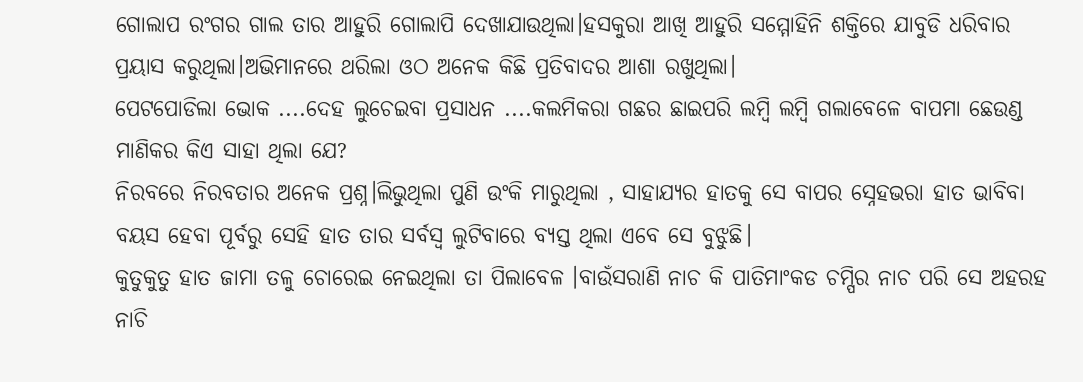ଗୋଲାପ ରଂଗର ଗାଲ ତାର ଆହୁରି ଗୋଲାପି ଦେଖାଯାଉଥିଲା।ହସକୁରା ଆଖି ଆହୁରି ସମ୍ମୋହିନି ଶକ୍ତିରେ ଯାବୁଡି ଧରିବାର ପ୍ରୟାସ କରୁଥିଲା।ଅଭିମାନରେ ଥରିଲା ଓଠ ଅନେକ କିଛି ପ୍ରତିବାଦର ଆଶା ରଖୁଥିଲା।
ପେଟପୋଡିଲା ଭୋକ ....ଦେହ ଲୁଚେଇବା ପ୍ରସାଧନ ....କଲମିକରା ଗଛର ଛାଇପରି ଲମ୍ବି ଲମ୍ବି ଗଲାବେଳେ ବାପମା ଛେଉଣ୍ଡ ମାଣିକର କିଏ ସାହା ଥିଲା ଯେ?
ନିରବରେ ନିରବତାର ଅନେକ ପ୍ରଶ୍ନ।ଲିଭୁଥିଲା ପୁଣି ଉଂକି ମାରୁଥିଲା , ସାହାଯ୍ୟର ହାତକୁ ସେ ବାପର ସ୍ନେହଭରା ହାତ ଭାବିବା ବୟସ ହେବା ପୂର୍ବରୁ ସେହି ହାତ ତାର ସର୍ବସ୍ୱ ଲୁଟିବାରେ ବ୍ୟସ୍ତ ଥିଲା ଏବେ ସେ ବୁଝୁଛି।
କୁତୁକୁତୁ ହାତ ଜାମା ତଳୁ ଚୋରେଇ ନେଇଥିଲା ତା ପିଲାବେଳ ।ବାଉଁସରାଣି ନାଚ କି ପାତିମାଂକଡ ଚମ୍ପିର ନାଚ ପରି ସେ ଅହରହ ନାଚି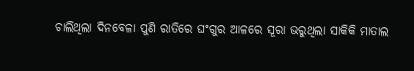ଚାଲିଥିଲା ଦିନବେଳା ପୁଣି ରାତିରେ ଘଂଗୁର ଆଳରେ ସୂରା ଭରୁଥିଲା ସାକିକି ମାତାଲ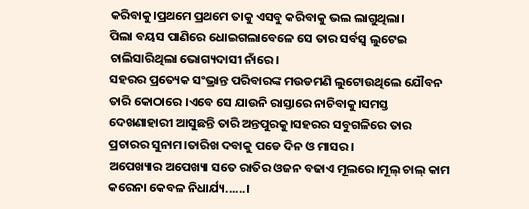କରିବାକୁ।ପ୍ରଥମେ ପ୍ରଥମେ ତାକୁ ଏସବୁ କରିବାକୁ ଭଲ ଲାଗୁଥିଲା।
ପିଲା ବୟସ ପାଣିରେ ଧୋଇଗଲାବେଳେ ସେ ତାର ସର୍ବସ୍ୱ ଲୁଟେଇ ଚାଲିସାରିଥିଲା ଭୋଗ୍ୟଦାସୀ ନାଁରେ।
ସହରର ପ୍ରତ୍ୟେକ ସଂଭ୍ରାନ୍ତ ପରିବାରଙ୍କ ମଉଡମଣି ଲୁଟୋଉଥିଲେ ଯୌବନ ତାରି କୋଠାରେ ।ଏବେ ସେ ଯାଉନି ରାସ୍ତାରେ ନାଚିବାକୁ।ସମସ୍ତ ଦେଖଣାହାରୀ ଆସୁଛନ୍ତି ତାରି ଅନ୍ତପୁରକୁ।ସହରର ସବୁଗଳିରେ ତାର ପ୍ରଚାରର ସୁନାମ।ତାରିଖ ଦବାକୁ ପଡେ ଦିନ ଓ ମାସର ।
ଅପେଖ୍ୟାର ଅପେଖ୍ୟା ସତେ ରାତିର ଓଜନ ବଢାଏ ମୂଲରେ।ମୂଲ୍ ଚାଲ୍ କାମ କରେନା କେବଳ ନିଧାର୍ଯ୍ୟ......।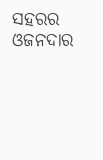ସହରର ଓଜନଦାର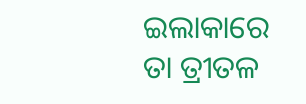ଇଲାକାରେ ତା ତ୍ରୀତଳ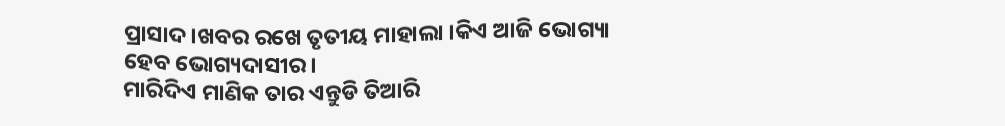ପ୍ରାସାଦ।ଖବର ରଖେ ତୃତୀୟ ମାହାଲା ।କିଏ ଆଜି ଭୋଗ୍ୟା ହେବ ଭୋଗ୍ୟଦାସୀର।
ମାରିଦିଏ ମାଣିକ ତାର ଏନ୍ତୁଡି ତିଆରି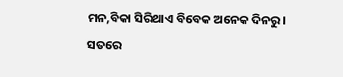ମନ,ବିକା ସିରିଥାଏ ବିବେକ ଅନେକ ଦିନରୁ ।
ସତରେ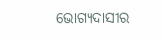ଭୋଗ୍ୟଦାସୀର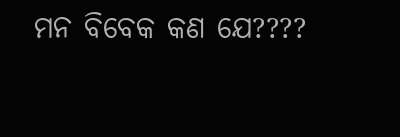ମନ ବିବେକ କଣ ଯେ????